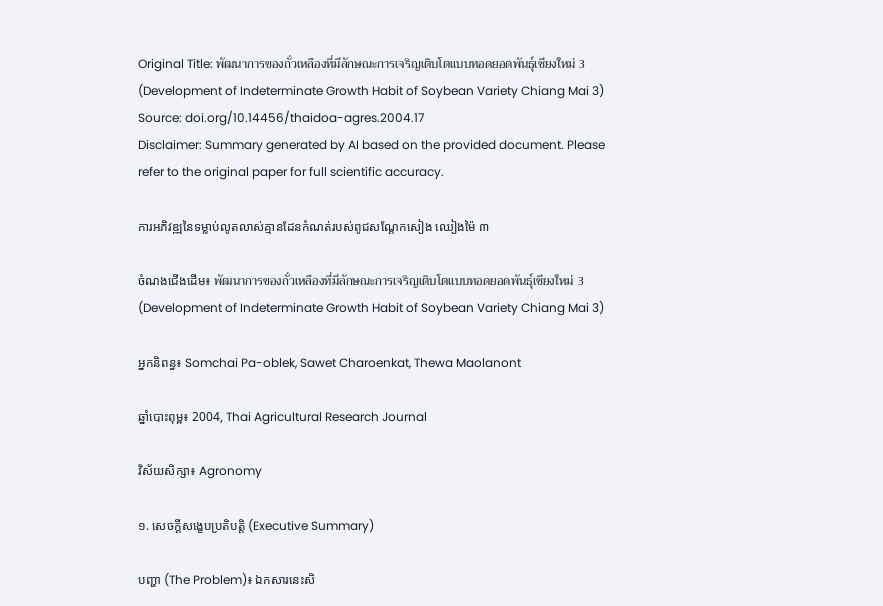Original Title: พัฒนาการของถั่วเหลืองที่มีลักษณะการเจริญเติบโตแบบทอดยอดพันธุ์เชียงใหม่ 3 (Development of Indeterminate Growth Habit of Soybean Variety Chiang Mai 3)
Source: doi.org/10.14456/thaidoa-agres.2004.17
Disclaimer: Summary generated by AI based on the provided document. Please refer to the original paper for full scientific accuracy.

ការអភិវឌ្ឍនៃទម្លាប់លូតលាស់គ្មានដែនកំណត់របស់ពូជសណ្តែកសៀង ឈៀងម៉ៃ ៣

ចំណងជើងដើម៖ พัฒนาการของถั่วเหลืองที่มีลักษณะการเจริญเติบโตแบบทอดยอดพันธุ์เชียงใหม่ 3 (Development of Indeterminate Growth Habit of Soybean Variety Chiang Mai 3)

អ្នកនិពន្ធ៖ Somchai Pa-oblek, Sawet Charoenkat, Thewa Maolanont

ឆ្នាំបោះពុម្ព៖ 2004, Thai Agricultural Research Journal

វិស័យសិក្សា៖ Agronomy

១. សេចក្តីសង្ខេបប្រតិបត្តិ (Executive Summary)

បញ្ហា (The Problem)៖ ឯកសារនេះសិ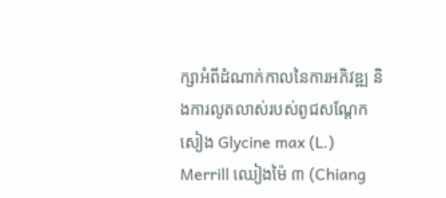ក្សាអំពីដំណាក់កាលនៃការអភិវឌ្ឍ និងការលូតលាស់របស់ពូជសណ្តែកសៀង Glycine max (L.) Merrill ឈៀងម៉ៃ ៣ (Chiang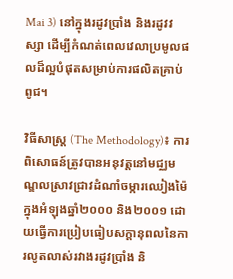Mai 3) នៅក្នុងរដូវប្រាំង និងរដូវវស្សា ដើម្បីកំណត់ពេលវេលាប្រមូលផលដ៏ល្អបំផុតសម្រាប់ការផលិតគ្រាប់ពូជ។

វិធីសាស្ត្រ (The Methodology)៖ ការពិសោធន៍ត្រូវបានអនុវត្តនៅមជ្ឈមណ្ឌលស្រាវជ្រាវដំណាំចម្ការឈៀងម៉ៃ ក្នុងអំឡុងឆ្នាំ២០០០ និង២០០១ ដោយធ្វើការប្រៀបធៀបសក្ដានុពលនៃការលូតលាស់រវាងរដូវប្រាំង និ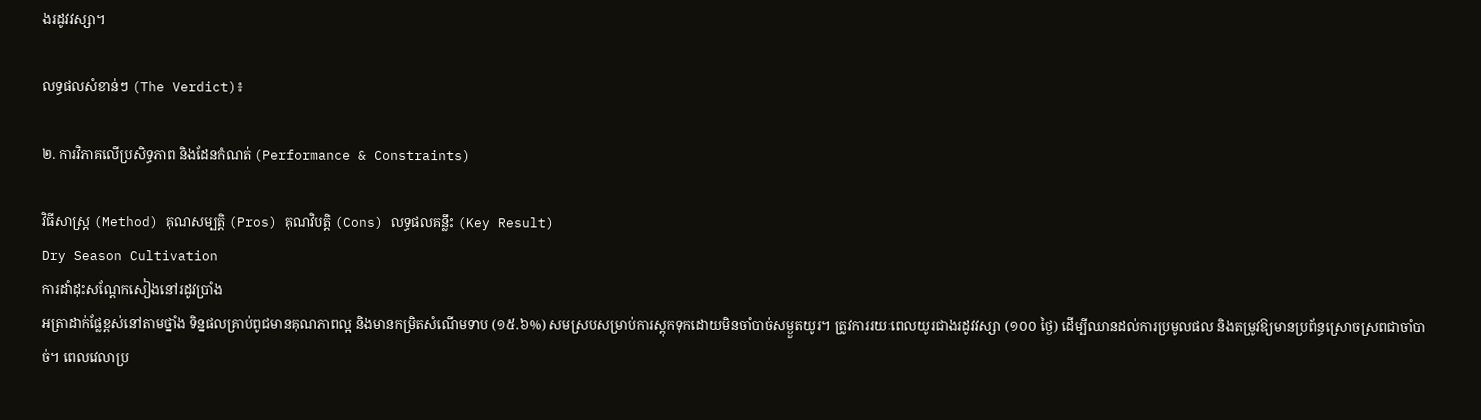ងរដូវវស្សា។

លទ្ធផលសំខាន់ៗ (The Verdict)៖

២. ការវិភាគលើប្រសិទ្ធភាព និងដែនកំណត់ (Performance & Constraints)

វិធីសាស្ត្រ (Method) គុណសម្បត្តិ (Pros) គុណវិបត្តិ (Cons) លទ្ធផលគន្លឹះ (Key Result)
Dry Season Cultivation
ការដាំដុះសណ្តែកសៀងនៅរដូវប្រាំង
អត្រាដាក់ផ្លែខ្ពស់នៅតាមថ្នាំង ទិន្នផលគ្រាប់ពូជមានគុណភាពល្អ និងមានកម្រិតសំណើមទាប (១៥.៦%) សមស្របសម្រាប់ការស្តុកទុកដោយមិនចាំបាច់សម្ងួតយូរ។ ត្រូវការរយៈពេលយូរជាងរដូវវស្សា (១០០ ថ្ងៃ) ដើម្បីឈានដល់ការប្រមូលផល និងតម្រូវឱ្យមានប្រព័ន្ធស្រោចស្រពជាចាំបាច់។ ពេលវេលាប្រ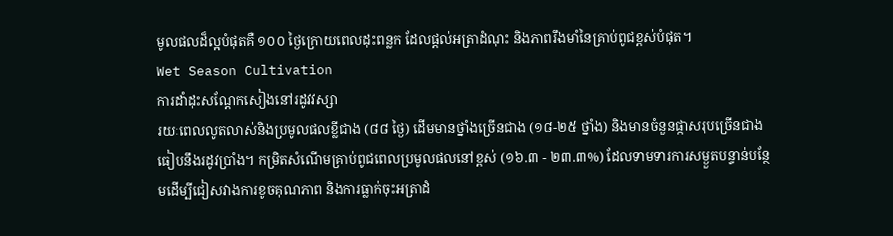មូលផលដ៏ល្អបំផុតគឺ ១០០ ថ្ងៃក្រោយពេលដុះពន្លក ដែលផ្តល់អត្រាដំណុះ និងភាពរឹងមាំនៃគ្រាប់ពូជខ្ពស់បំផុត។
Wet Season Cultivation
ការដាំដុះសណ្តែកសៀងនៅរដូវវស្សា
រយៈពេលលូតលាស់និងប្រមូលផលខ្លីជាង (៨៨ ថ្ងៃ) ដើមមានថ្នាំងច្រើនជាង (១៨-២៥ ថ្នាំង) និងមានចំនួនផ្កាសរុបច្រើនជាងធៀបនឹងរដូវប្រាំង។ កម្រិតសំណើមគ្រាប់ពូជពេលប្រមូលផលនៅខ្ពស់ (១៦.៣ - ២៣.៣%) ដែលទាមទារការសម្ងួតបន្ទាន់បន្ថែមដើម្បីជៀសវាងការខូចគុណភាព និងការធ្លាក់ចុះអត្រាដំ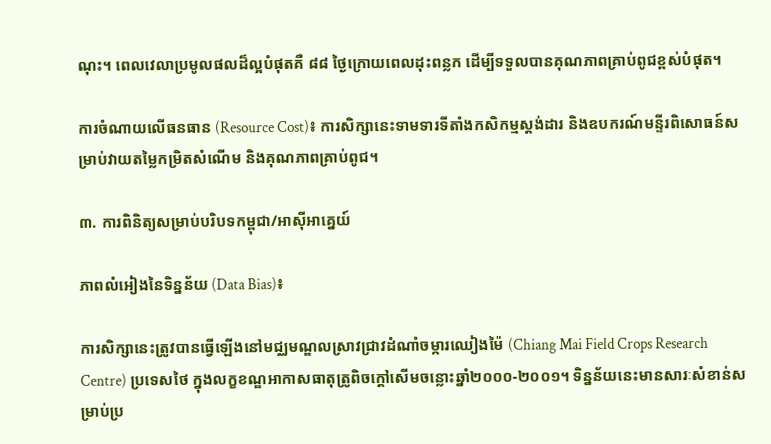ណុះ។ ពេលវេលាប្រមូលផលដ៏ល្អបំផុតគឺ ៨៨ ថ្ងៃក្រោយពេលដុះពន្លក ដើម្បីទទួលបានគុណភាពគ្រាប់ពូជខ្ពស់បំផុត។

ការចំណាយលើធនធាន (Resource Cost)៖ ការសិក្សានេះទាមទារទីតាំងកសិកម្មស្តង់ដារ និងឧបករណ៍មន្ទីរពិសោធន៍សម្រាប់វាយតម្លៃកម្រិតសំណើម និងគុណភាពគ្រាប់ពូជ។

៣. ការពិនិត្យសម្រាប់បរិបទកម្ពុជា/អាស៊ីអាគ្នេយ៍

ភាពលំអៀងនៃទិន្នន័យ (Data Bias)៖

ការសិក្សានេះត្រូវបានធ្វើឡើងនៅមជ្ឈមណ្ឌលស្រាវជ្រាវដំណាំចម្ការឈៀងម៉ៃ (Chiang Mai Field Crops Research Centre) ប្រទេសថៃ ក្នុងលក្ខខណ្ឌអាកាសធាតុត្រូពិចក្ដៅសើមចន្លោះឆ្នាំ២០០០-២០០១។ ទិន្នន័យនេះមានសារៈសំខាន់សម្រាប់ប្រ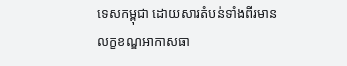ទេសកម្ពុជា ដោយសារតំបន់ទាំងពីរមានលក្ខខណ្ឌអាកាសធា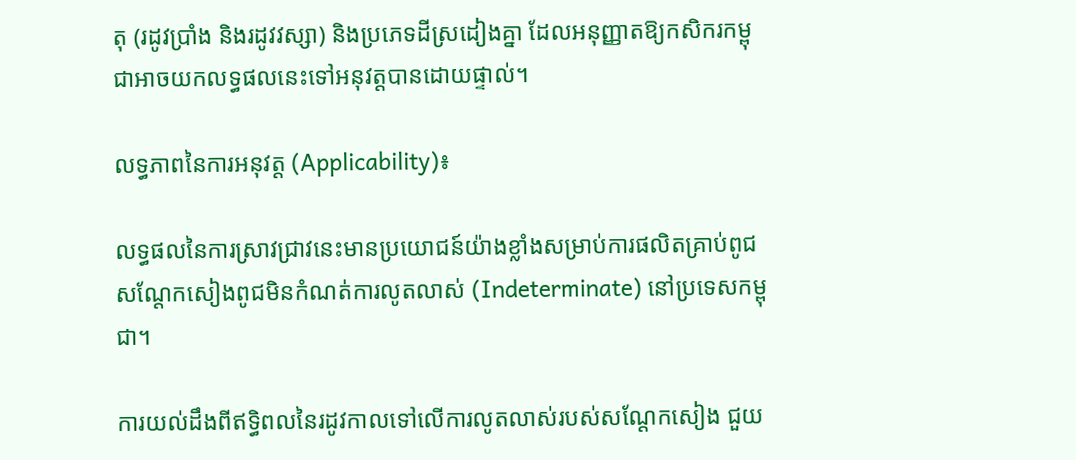តុ (រដូវប្រាំង និងរដូវវស្សា) និងប្រភេទដីស្រដៀងគ្នា ដែលអនុញ្ញាតឱ្យកសិករកម្ពុជាអាចយកលទ្ធផលនេះទៅអនុវត្តបានដោយផ្ទាល់។

លទ្ធភាពនៃការអនុវត្ត (Applicability)៖

លទ្ធផលនៃការស្រាវជ្រាវនេះមានប្រយោជន៍យ៉ាងខ្លាំងសម្រាប់ការផលិតគ្រាប់ពូជសណ្តែកសៀងពូជមិនកំណត់ការលូតលាស់ (Indeterminate) នៅប្រទេសកម្ពុជា។

ការយល់ដឹងពីឥទ្ធិពលនៃរដូវកាលទៅលើការលូតលាស់របស់សណ្តែកសៀង ជួយ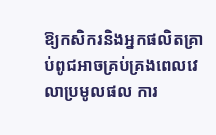ឱ្យកសិករនិងអ្នកផលិតគ្រាប់ពូជអាចគ្រប់គ្រងពេលវេលាប្រមូលផល ការ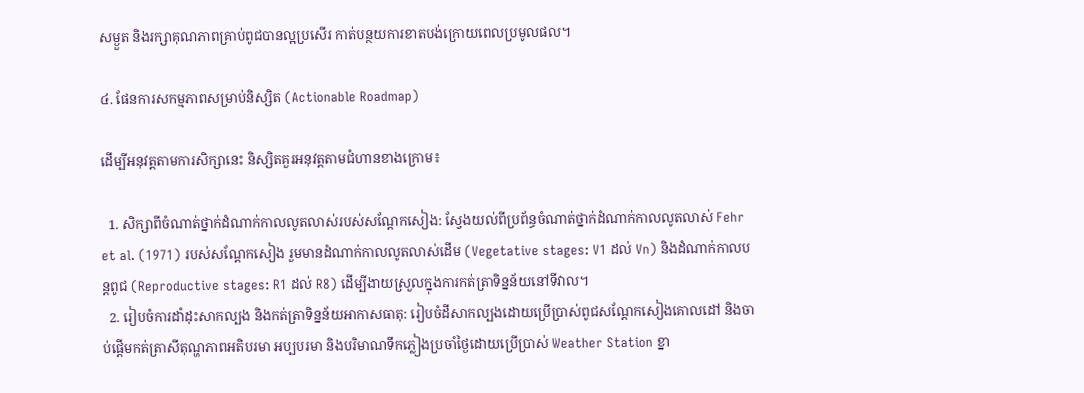សម្ងួត និងរក្សាគុណភាពគ្រាប់ពូជបានល្អប្រសើរ កាត់បន្ថយការខាតបង់ក្រោយពេលប្រមូលផល។

៤. ផែនការសកម្មភាពសម្រាប់និស្សិត (Actionable Roadmap)

ដើម្បីអនុវត្តតាមការសិក្សានេះ និស្សិតគួរអនុវត្តតាមជំហានខាងក្រោម៖

  1. សិក្សាពីចំណាត់ថ្នាក់ដំណាក់កាលលូតលាស់របស់សណ្តែកសៀង: ស្វែងយល់ពីប្រព័ន្ធចំណាត់ថ្នាក់ដំណាក់កាលលូតលាស់ Fehr et al. (1971) របស់សណ្តែកសៀង រួមមានដំណាក់កាលលូតលាស់ដើម (Vegetative stages: V1 ដល់ Vn) និងដំណាក់កាលបន្តពូជ (Reproductive stages: R1 ដល់ R8) ដើម្បីងាយស្រួលក្នុងការកត់ត្រាទិន្នន័យនៅទីវាល។
  2. រៀបចំការដាំដុះសាកល្បង និងកត់ត្រាទិន្នន័យអាកាសធាតុ: រៀបចំដីសាកល្បងដោយប្រើប្រាស់ពូជសណ្តែកសៀងគោលដៅ និងចាប់ផ្តើមកត់ត្រាសីតុណ្ហភាពអតិបរមា អប្បបរមា និងបរិមាណទឹកភ្លៀងប្រចាំថ្ងៃដោយប្រើប្រាស់ Weather Station ខ្នា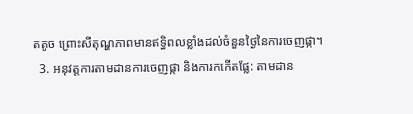តតូច ព្រោះសីតុណ្ហភាពមានឥទ្ធិពលខ្លាំងដល់ចំនួនថ្ងៃនៃការចេញផ្កា។
  3. អនុវត្តការតាមដានការចេញផ្កា និងការកកើតផ្លែ: តាមដាន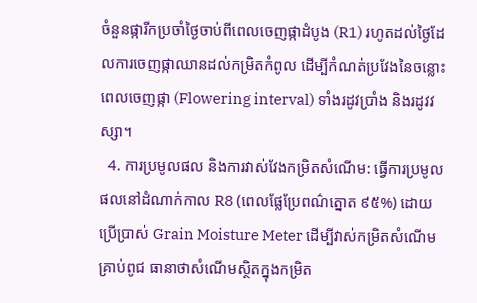ចំនួនផ្ការីកប្រចាំថ្ងៃចាប់ពីពេលចេញផ្កាដំបូង (R1) រហូតដល់ថ្ងៃដែលការចេញផ្កាឈានដល់កម្រិតកំពូល ដើម្បីកំណត់ប្រវែងនៃចន្លោះពេលចេញផ្កា (Flowering interval) ទាំងរដូវប្រាំង និងរដូវវស្សា។
  4. ការប្រមូលផល និងការវាស់វែងកម្រិតសំណើម: ធ្វើការប្រមូលផលនៅដំណាក់កាល R8 (ពេលផ្លែប្រែពណ៌ត្នោត ៩៥%) ដោយប្រើប្រាស់ Grain Moisture Meter ដើម្បីវាស់កម្រិតសំណើមគ្រាប់ពូជ ធានាថាសំណើមស្ថិតក្នុងកម្រិត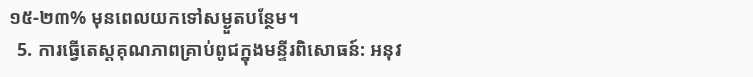១៥-២៣% មុនពេលយកទៅសម្ងួតបន្ថែម។
  5. ការធ្វើតេស្តគុណភាពគ្រាប់ពូជក្នុងមន្ទីរពិសោធន៍: អនុវ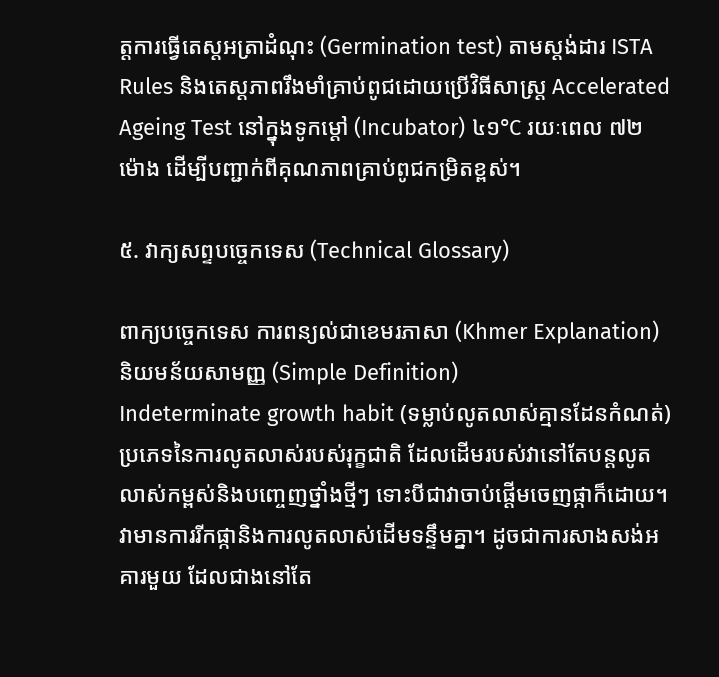ត្តការធ្វើតេស្តអត្រាដំណុះ (Germination test) តាមស្តង់ដារ ISTA Rules និងតេស្តភាពរឹងមាំគ្រាប់ពូជដោយប្រើវិធីសាស្ត្រ Accelerated Ageing Test នៅក្នុងទូកម្ដៅ (Incubator) ៤១°C រយៈពេល ៧២ ម៉ោង ដើម្បីបញ្ជាក់ពីគុណភាពគ្រាប់ពូជកម្រិតខ្ពស់។

៥. វាក្យសព្ទបច្ចេកទេស (Technical Glossary)

ពាក្យបច្ចេកទេស ការពន្យល់ជាខេមរភាសា (Khmer Explanation) និយមន័យសាមញ្ញ (Simple Definition)
Indeterminate growth habit (ទម្លាប់លូតលាស់គ្មានដែនកំណត់) ប្រភេទនៃការលូតលាស់របស់រុក្ខជាតិ ដែលដើមរបស់វានៅតែបន្តលូតលាស់កម្ពស់និងបញ្ចេញថ្នាំងថ្មីៗ ទោះបីជាវាចាប់ផ្តើមចេញផ្កាក៏ដោយ។ វាមានការរីកផ្កានិងការលូតលាស់ដើមទន្ទឹមគ្នា។ ដូចជាការសាងសង់អគារមួយ ដែលជាងនៅតែ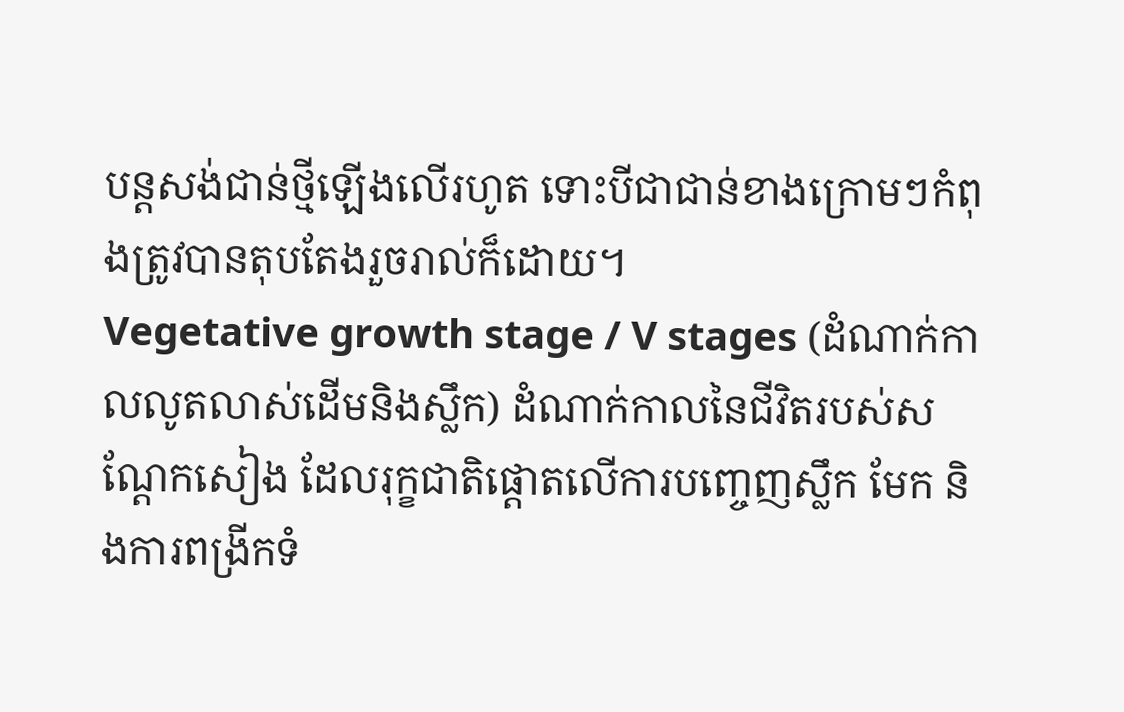បន្តសង់ជាន់ថ្មីឡើងលើរហូត ទោះបីជាជាន់ខាងក្រោមៗកំពុងត្រូវបានតុបតែងរួចរាល់ក៏ដោយ។
Vegetative growth stage / V stages (ដំណាក់កាលលូតលាស់ដើមនិងស្លឹក) ដំណាក់កាលនៃជីវិតរបស់សណ្តែកសៀង ដែលរុក្ខជាតិផ្តោតលើការបញ្ចេញស្លឹក មែក និងការពង្រីកទំ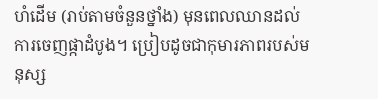ហំដើម (រាប់តាមចំនួនថ្នាំង) មុនពេលឈានដល់ការចេញផ្កាដំបូង។ ប្រៀបដូចជាកុមារភាពរបស់មនុស្ស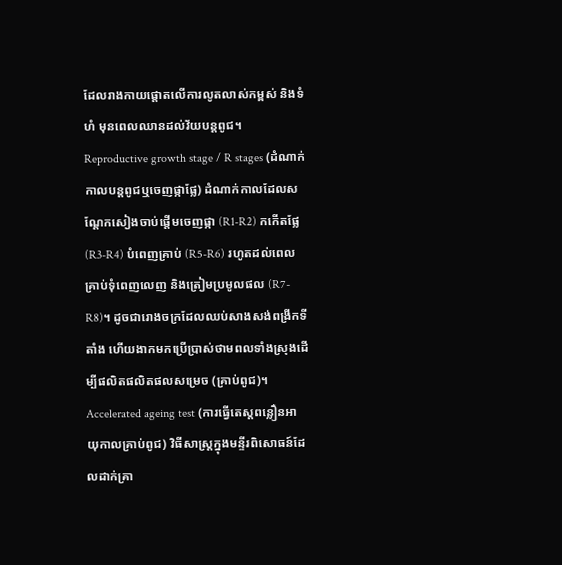ដែលរាងកាយផ្តោតលើការលូតលាស់កម្ពស់ និងទំហំ មុនពេលឈានដល់វ័យបន្តពូជ។
Reproductive growth stage / R stages (ដំណាក់កាលបន្តពូជឬចេញផ្កាផ្លែ) ដំណាក់កាលដែលសណ្តែកសៀងចាប់ផ្តើមចេញផ្កា (R1-R2) កកើតផ្លែ (R3-R4) បំពេញគ្រាប់ (R5-R6) រហូតដល់ពេលគ្រាប់ទុំពេញលេញ និងត្រៀមប្រមូលផល (R7-R8)។ ដូចជារោងចក្រដែលឈប់សាងសង់ពង្រីកទីតាំង ហើយងាកមកប្រើប្រាស់ថាមពលទាំងស្រុងដើម្បីផលិតផលិតផលសម្រេច (គ្រាប់ពូជ)។
Accelerated ageing test (ការធ្វើតេស្តពន្លឿនអាយុកាលគ្រាប់ពូជ) វិធីសាស្ត្រក្នុងមន្ទីរពិសោធន៍ដែលដាក់គ្រា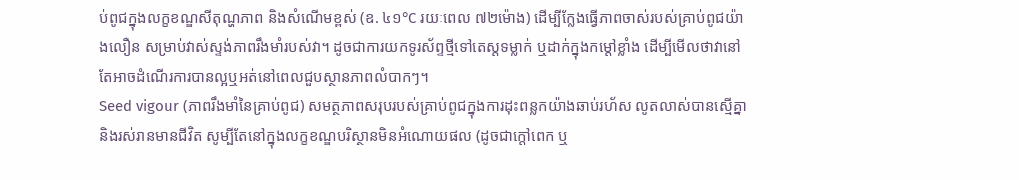ប់ពូជក្នុងលក្ខខណ្ឌសីតុណ្ហភាព និងសំណើមខ្ពស់ (ឧ. ៤១°C រយៈពេល ៧២ម៉ោង) ដើម្បីក្លែងធ្វើភាពចាស់របស់គ្រាប់ពូជយ៉ាងលឿន សម្រាប់វាស់ស្ទង់ភាពរឹងមាំរបស់វា។ ដូចជាការយកទូរស័ព្ទថ្មីទៅតេស្តទម្លាក់ ឬដាក់ក្នុងកម្តៅខ្លាំង ដើម្បីមើលថាវានៅតែអាចដំណើរការបានល្អឬអត់នៅពេលជួបស្ថានភាពលំបាកៗ។
Seed vigour (ភាពរឹងមាំនៃគ្រាប់ពូជ) សមត្ថភាពសរុបរបស់គ្រាប់ពូជក្នុងការដុះពន្លកយ៉ាងឆាប់រហ័ស លូតលាស់បានស្មើគ្នា និងរស់រានមានជីវិត សូម្បីតែនៅក្នុងលក្ខខណ្ឌបរិស្ថានមិនអំណោយផល (ដូចជាក្តៅពេក ឬ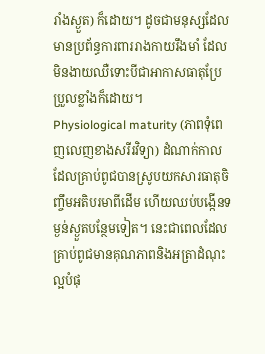រាំងស្ងួត) ក៏ដោយ។ ដូចជាមនុស្សដែលមានប្រព័ន្ធការពាររាងកាយរឹងមាំ ដែលមិនងាយឈឺទោះបីជាអាកាសធាតុប្រែប្រួលខ្លាំងក៏ដោយ។
Physiological maturity (ភាពទុំពេញលេញខាងសរីរវិទ្យា) ដំណាក់កាលដែលគ្រាប់ពូជបានស្រូបយកសារធាតុចិញ្ចឹមអតិបរមាពីដើម ហើយឈប់បង្កើនទម្ងន់ស្ងួតបន្ថែមទៀត។ នេះជាពេលដែលគ្រាប់ពូជមានគុណភាពនិងអត្រាដំណុះល្អបំផុ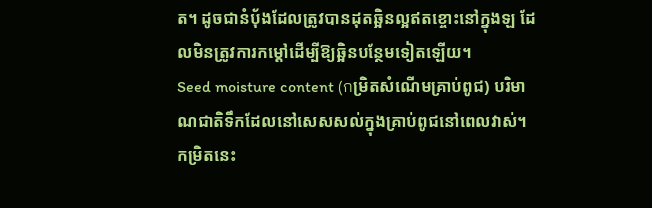ត។ ដូចជានំប៉័ងដែលត្រូវបានដុតឆ្អិនល្អឥតខ្ចោះនៅក្នុងឡ ដែលមិនត្រូវការកម្តៅដើម្បីឱ្យឆ្អិនបន្ថែមទៀតឡើយ។
Seed moisture content (กម្រិតសំណើមគ្រាប់ពូជ) បរិមាណជាតិទឹកដែលនៅសេសសល់ក្នុងគ្រាប់ពូជនៅពេលវាស់។ កម្រិតនេះ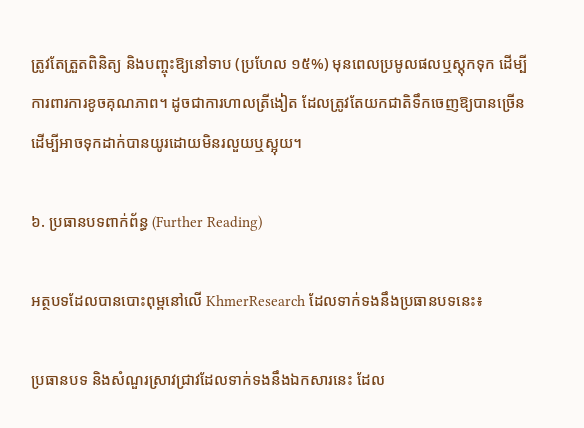ត្រូវតែត្រួតពិនិត្យ និងបញ្ចុះឱ្យនៅទាប (ប្រហែល ១៥%) មុនពេលប្រមូលផលឬស្តុកទុក ដើម្បីការពារការខូចគុណភាព។ ដូចជាការហាលត្រីងៀត ដែលត្រូវតែយកជាតិទឹកចេញឱ្យបានច្រើន ដើម្បីអាចទុកដាក់បានយូរដោយមិនរលួយឬស្អុយ។

៦. ប្រធានបទពាក់ព័ន្ធ (Further Reading)

អត្ថបទដែលបានបោះពុម្ពនៅលើ KhmerResearch ដែលទាក់ទងនឹងប្រធានបទនេះ៖

ប្រធានបទ និងសំណួរស្រាវជ្រាវដែលទាក់ទងនឹងឯកសារនេះ ដែល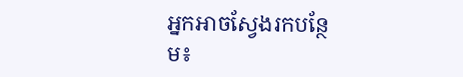អ្នកអាចស្វែងរកបន្ថែម៖